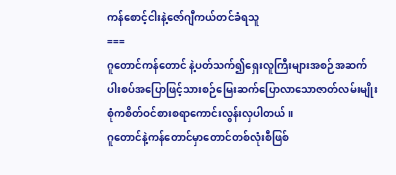ကန်စောင့်ငါးနဲ့ဇော်ဂျီကယ်တင်ခံရသူ
===
ဂူတောင်ကန်တောင် နဲ့ပတ်သက်၍ရှေးလူကြီးများအစဉ်အဆက်ပါးစပ်အပြောဖြင့်သားစဉ်မြေးဆက်ပြောလာသောဇာတ်လမ်းမျိုးစုံကစိတ်ဝင်စားစရာကောင်းလွန်းလှပါတယ် ။
ဂူတောင်နဲ့ကန်တောင်မှာတောင်တစ်လုံးစီဖြစ်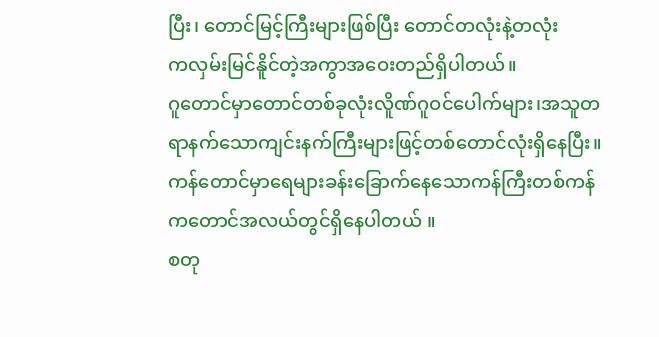ပြီး၊ တောင်မြင့်ကြီးများဖြစ်ပြီး တောင်တလုံးနဲ့တလုံး
ကလှမ်းမြင်နိူင်တဲ့အကွာအဝေးတည်ရှိပါတယ်။
ဂူတောင်မှာတောင်တစ်ခုလုံးလိူဏ်ဂူဝင်ပေါက်များ၊အသူတရာနက်သောကျင်းနက်ကြီးများဖြင့်တစ်တောင်လုံးရှိနေပြီး။
ကန်တောင်မှာရေများခန်းခြောက်နေသောကန်ကြီးတစ်ကန်ကတောင်အလယ်တွင်ရှိနေပါတယ် ။
စတု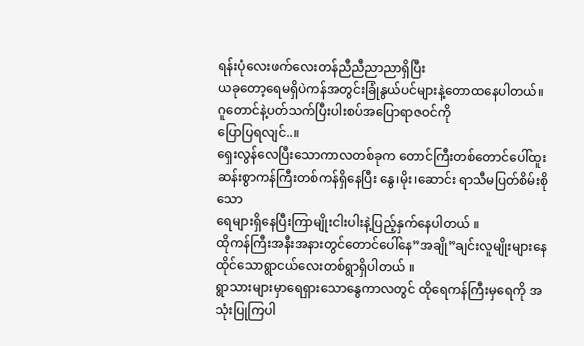ရန်းပုံလေးဖက်လေးတန်ညီညီညာညာရှိပြီး
ယခုတော့ရေမရှိပဲကန်အတွင်းခြုံနွယ်ပင်များနဲ့တောထနေပါတယ်။
ဂူတောင်နဲ့ပတ်သက်ပြီးပါးစပ်အပြောရာဇဝင်ကို
ပြောပြရလျင်..။
ရှေးလွန်လေပြီးသောကာလတစ်ခုက တောင်ကြီးတစ်တောင်ပေါ်ထူးဆန်းစွာကန်ကြီးတစ်ကန်ရှိနေပြီး နွေ၊မိုး၊ဆောင်း ရာသီမပြတ်စိမ်းစိုသော
ရေများရှိနေပြီးကြာမျိုးငါးပါးနဲ့ပြည့်နှက်နေပါတယ် ။
ထိုကန်ကြီးအနီးအနားတွင်တောင်ပေါ်နေ”အချို”ချင်းလူမျိုးများနေထိုင်သောရွာငယ်လေးတစ်ရွာရှိပါတယ် ။
ရွာသားများမှာရေရှားသောနွေကာလတွင် ထိုရေကန်ကြီးမှရေကို အသုံးပြုကြပါ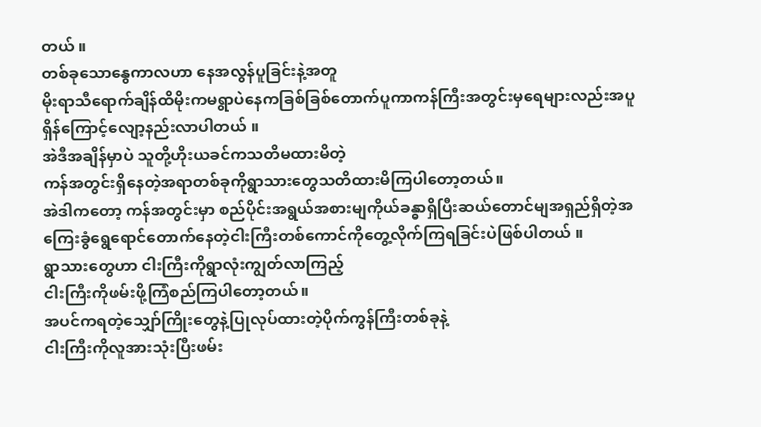တယ် ။
တစ်ခုသောနွေကာလဟာ နေအလွန်ပူခြင်းနဲ့အတူ
မိုးရာသီရောက်ချိန်ထိမိုးကမရွာပဲနေကခြစ်ခြစ်တောက်ပူကာကန်ကြီးအတွင်းမှရေများလည်းအပူရှိန်ကြောင့်လျော့နည်းလာပါတယ် ။
အဲဒီအချိန်မှာပဲ သူတို့ဟိုးယခင်ကသတိမထားမိတဲ့
ကန်အတွင်းရှိနေတဲ့အရာတစ်ခုကိုရွာသားတွေသတိထားမိကြပါတော့တယ်။
အဲဒါကတော့ ကန်အတွင်းမှာ စည်ပိုင်းအရွယ်အစားမျကိုယ်ခန္ဓာရှိပြီးဆယ်တောင်မျအရှည်ရှိတဲ့အကြေးခွံရွေရောင်တောက်နေတဲ့ငါးကြီးတစ်ကောင်ကိုတွေ့လိုက်ကြရခြင်းပဲဖြစ်ပါတယ် ။
ရွာသားတွေဟာ ငါးကြီးကိုရွာလုံးကျွတ်လာကြည့်
ငါးကြီးကိုဖမ်းဖို့ကြံစည်ကြပါတော့တယ်။
အပင်ကရတဲ့သျှော်ကြိုးတွေနဲ့ပြုလုပ်ထားတဲ့ပိုက်ကွန်ကြီးတစ်ခုနဲ့
ငါးကြီးကိုလူအားသုံးပြီးဖမ်း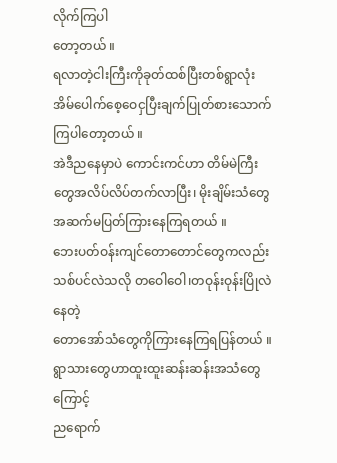လိုက်ကြပါ
တော့တယ် ။
ရလာတဲ့ငါးကြီးကိုခုတ်ထစ်ပြီးတစ်ရွာလုံးအိမ်ပေါက်စေ့ဝေငှပြီးချက်ပြုတ်စားသောက်ကြပါတော့တယ် ။
အဲဒီညနေမှာပဲ ကောင်းကင်ဟာ တိမ်မဲကြီးတွေအလိပ်လိပ်တက်လာပြီး၊ မိုးချိမ်းသံတွေအဆက်မပြတ်ကြားနေကြရတယ် ။
ဘေးပတ်ဝန်းကျင်တောတောင်တွေကလည်း
သစ်ပင်လဲသလို တဝေါဝေါ၊တဝုန်းဝုန်းပြိုလဲနေတဲ့
တောအော်သံတွေကိုကြားနေကြရပြန်တယ် ။
ရွာသားတွေဟာထူးထူးဆန်းဆန်းအသံတွေကြောင့်
ညရောက်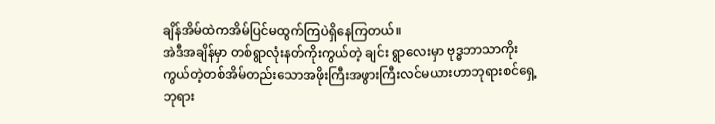ချိန်အိမ်ထဲကအိမ်ပြင်မထွက်ကြပဲရှိနေကြတယ်။
အဲဒီအချိန်မှာ တစ်ရွာလုံးနတ်ကိုးကွယ်တဲ့ ချင်း ရွာလေးမှာ ဗုဒ္ဓဘာသာကိုးကွယ်တဲ့တစ်အိမ်တည်းသောအဖိုးကြီးအဖွားကြီးလင်မယားဟာဘုရားစင်ရှေ့ဘုရား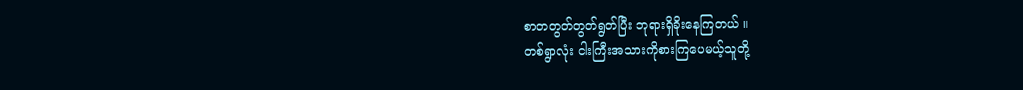စာတတွတ်တွတ်ရွတ်ပြီး ဘုရားရှိခိုးနေကြတယ် ။
တစ်ရွာလုံး ငါးကြီးအသားကိုစားကြပေမယ့်သူတို့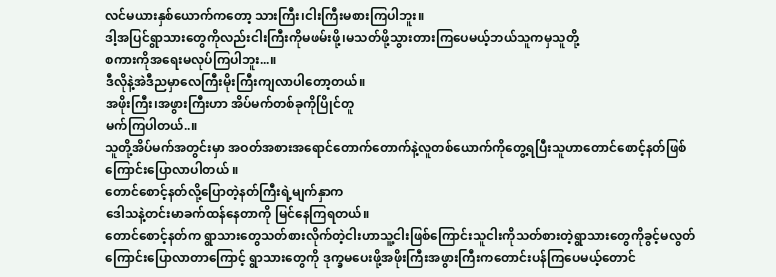လင်မယားနှစ်ယောက်ကတော့ သားကြီး၊ငါးကြီးမစားကြပါဘူး။
ဒါ့အပြင်ရွာသားတွေကိုလည်းငါးကြီးကိုမဖမ်းဖို့၊မသတ်ဖို့သွားတားကြပေမယ့်ဘယ်သူကမှသူတို့
စကားကိုအရေးမလုပ်ကြပါဘူး...။
ဒီလိုနဲ့အဲဒီညမှာလေကြီးမိုးကြီးကျလာပါတော့တယ်။
အဖိုးကြီး၊အဖွားကြီးဟာ အိပ်မက်တစ်ခုကိုပြိုင်တူ
မက်ကြပါတယ်..။
သူတို့အိပ်မက်အတွင်းမှာ အဝတ်အစားအရောင်တောက်တောက်နဲ့လူတစ်ယောက်ကိုတွေ့ရပြီးသူဟာတောင်စောင့်နတ်ဖြစ်ကြောင်းပြောလာပါတယ် ။
တောင်စောင့်နတ်လို့ပြောတဲ့နတ်ကြီးရဲ့မျက်နှာက
ဒေါသနဲ့တင်းမာခက်ထန်နေတာကို မြင်နေကြရတယ်။
တောင်စောင့်နတ်က ရွာသားတွေသတ်စားလိုက်တဲ့ငါးဟာသူ့ငါးဖြစ်ကြောင်းသူငါးကိုသတ်စားတဲ့ရွာသားတွေကိုခွင့်မလွတ်ကြောင်းပြောလာတာကြောင့် ရွာသားတွေကို ဒုက္ခမပေးဖို့အဖိုးကြီးအဖွားကြီးကတောင်းပန်ကြပေမယ့်တောင်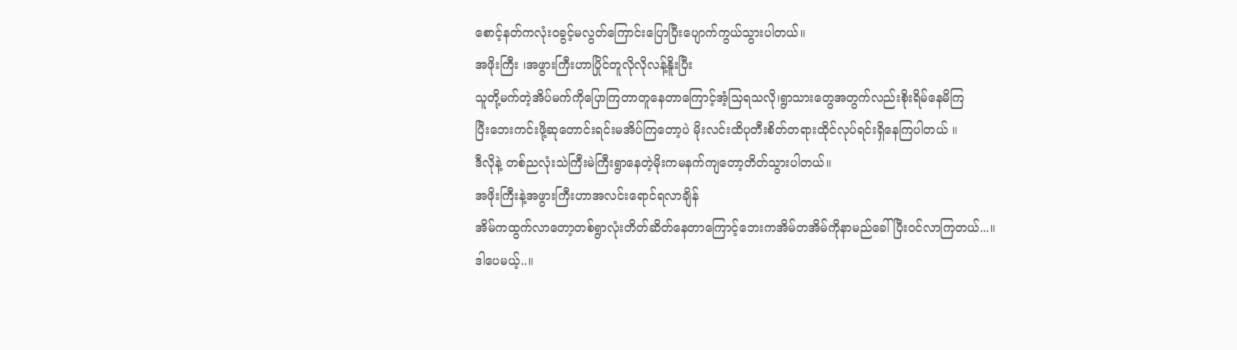စောင့်နတ်ကလုံးဝခွင့်မလွတ်ကြောင်းပြောပြီးပျောက်ကွယ်သွားပါတယ်။
အဖိုးကြီး ၊အဖွားကြီးဟာပြိုင်တူလိုလိုလန့်နိူးပြီး
သူတို့မက်တဲ့အိပ်မက်ကိုပြောကြတာတူနေတာကြောင့်အံ့သြရသလို၊ရွာသားတွေအတွက်လည်းစိုးရိမ်နေမိကြ
ပြီးဘေးကင်းဖို့ဆုတောင်းရင်းမအိပ်ကြတော့ပဲ မိုးလင်းထိပုတီးစိတ်တရားထိုင်လုပ်ရင်းရှိနေကြပါတယ် ။
ဒီလိုနဲ့ တစ်ညလုံးသဲကြီးမဲကြီးရွာနေတဲ့မိုးကမနက်ကျတော့တိတ်သွားပါတယ်။
အဖိုးကြီးနဲ့အဖွားကြီးဟာအလင်းရောင်ရလာချိန်
အိမ်ကထွက်လာတော့တစ်ရွာလုံးတိတ်ဆိတ်နေတာကြောင့်ဘေးကအိမ်တအိမ်ကိုနာမည်ခေါ်ပြီးဝင်လာကြတယ်...။
ဒါပေမယ့်..။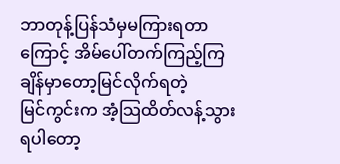ဘာတုန့်ပြန်သံမှမကြားရတာကြောင့် အိမ်ပေါ်တက်ကြည့်ကြချိန်မှာတော့မြင်လိုက်ရတဲ့
မြင်ကွင်းက အံ့သြထိတ်လန့်သွားရပါတော့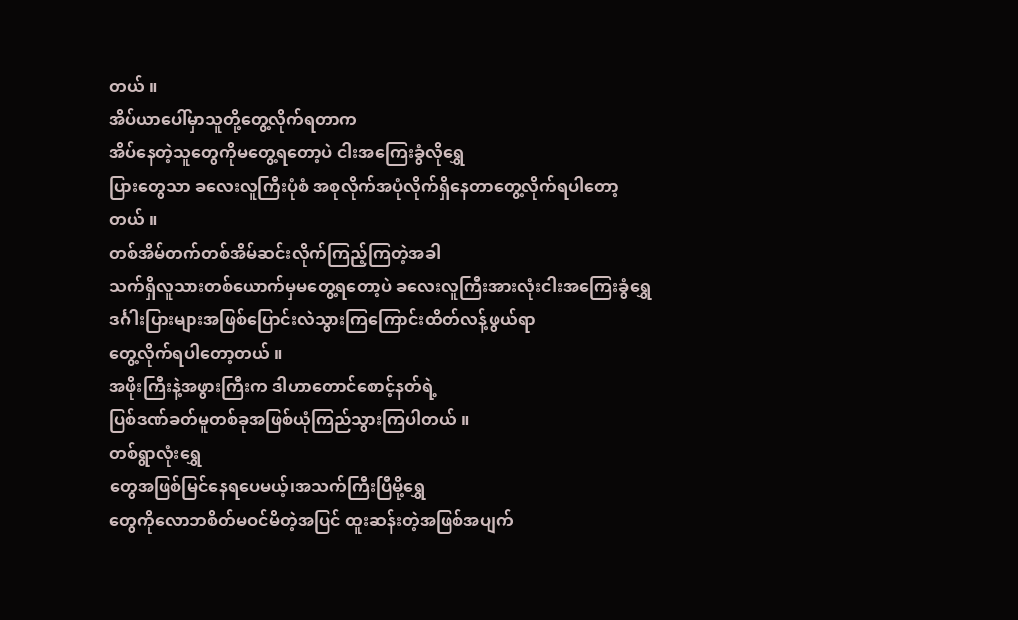တယ် ။
အိပ်ယာပေါ်မှာသူတို့တွေ့လိုက်ရတာက
အိပ်နေတဲ့သူတွေကိုမတွေ့ရတော့ပဲ ငါးအကြေးခွံလိုရွှေ
ပြားတွေသာ ခလေးလူကြီးပုံစံ အစုလိုက်အပုံလိုက်ရှိနေတာတွေ့လိုက်ရပါတော့တယ် ။
တစ်အိမ်တက်တစ်အိမ်ဆင်းလိုက်ကြည့်ကြတဲ့အခါ
သက်ရှိလူသားတစ်ယောက်မှမတွေ့ရတော့ပဲ ခလေးလူကြီးအားလုံးငါးအကြေးခွံရွှေ
ဒင်္ဂါးပြားများအဖြစ်ပြောင်းလဲသွားကြကြောင်းထိတ်လန့်ဖွယ်ရာ
တွေ့လိုက်ရပါတော့တယ် ။
အဖိုးကြီးနဲ့အဖွားကြီးက ဒါဟာတောင်စောင့်နတ်ရဲ့
ပြစ်ဒဏ်ခတ်မူတစ်ခုအဖြစ်ယုံကြည်သွားကြပါတယ် ။
တစ်ရွာလုံးရွှေ
တွေအဖြစ်မြင်နေရပေမယ့်၊အသက်ကြီးပြီမို့ရွှေ
တွေကိုလောဘစိတ်မဝင်မိတဲ့အပြင် ထူးဆန်းတဲ့အဖြစ်အပျက်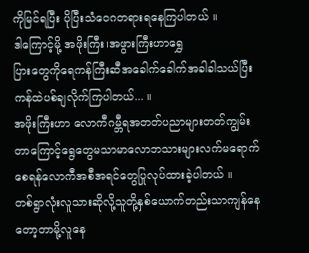ကိုမြင်ရပြီး ပိုပြီးသံဝေဂတရားရနေကြပါတယ် ။
ဒါကြောင့်မို့ အဖိုးကြီး၊အဖွားကြီးဟာရွှေ
ပြားတွေကိုရေကန်ကြီးဆီအခေါက်ခေါက်အခါခါသယ်ပြီး
ကန်ထဲပစ်ချလိုက်ကြပါတယ်... ။
အဖိုးကြီးဟာ လောကီဂမ္ဘီရအတတ်ပညာများတတ်ကျွမ်းတာကြောင့်ရွေတွေမသာမာလောဘသားများလက်မရောက်စေရန်လောကီအစီအရင်တွေပြုလုပ်ထားခဲ့ပါတယ် ။
တစ်ရွာလုံးလူသားဆိုလို့သူတို့နှစ်ယောက်တည်းသာကျန်နေတော့တာမို့လူနေ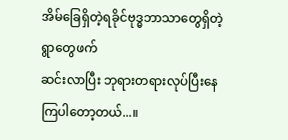အိမ်ခြေရှိတဲ့ရခိုင်ဗုဒ္ဓဘာသာတွေရှိတဲ့ရွာတွေဖက်
ဆင်းလာပြီး ဘုရားတရားလုပ်ပြီးနေကြပါတော့တယ်...။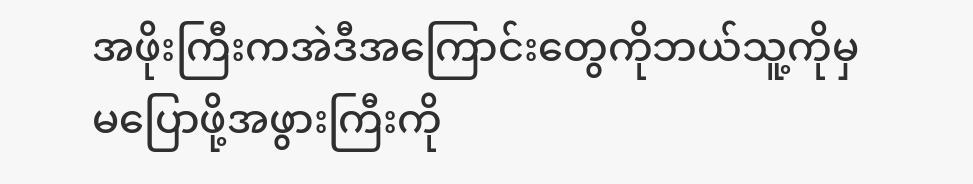အဖိုးကြီးကအဲဒီအကြောင်းတွေကိုဘယ်သူ့ကိုမှ
မပြောဖို့အဖွားကြီးကို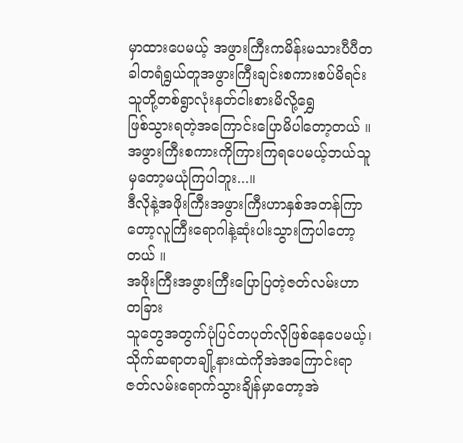မှာထားပေမယ့် အဖွားကြီးကမိန်းမသားပီပီတခါတရံရွယ်တူအဖွားကြီးချင်းစကားစပ်မိရင်းသူတို့တစ်ရွာလုံးနတ်ငါးစားမိလို့ရွှေ
ဖြစ်သွားရတဲ့အကြောင်းပြောမိပါတော့တယ် ။
အဖွားကြီးစကားကိုကြားကြရပေမယ့်ဘယ်သူမှတော့မယုံကြပါဘူး...။
ဒီလိုနဲ့အဖိုးကြီးအဖွားကြီးဟာနှစ်အတန်ကြာတော့လူကြီးရောဂါနဲ့ဆုံးပါးသွားကြပါတော့တယ် ။
အဖိုးကြီးအဖွားကြီးပြောပြတဲ့ဇတ်လမ်းဟာတခြား
သူတွေအတွက်ပုံပြင်တပုတ်လိုဖြစ်နေပေမယ့်၊
သိုက်ဆရာတချို့နားထဲကိုအဲအကြောင်းရာဇတ်လမ်းရောက်သွားချိန်မှာတော့အဲ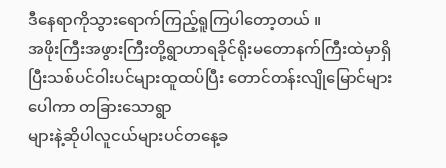ဒီနေရာကိုသွားရောက်ကြည့်ရူကြပါတော့တယ် ။
အဖိုးကြီးအဖွားကြီးတို့ရွာဟာရခိုင်ရိုးမတောနက်ကြီးထဲမှာရှိပြီးသစ်ပင်ဝါးပင်များထူထပ်ပြီး တောင်တန်းလျိုမြောင်များပေါကာ တခြားသောရွာ
များနဲ့ဆိုပါလူငယ်များပင်တနေ့ခ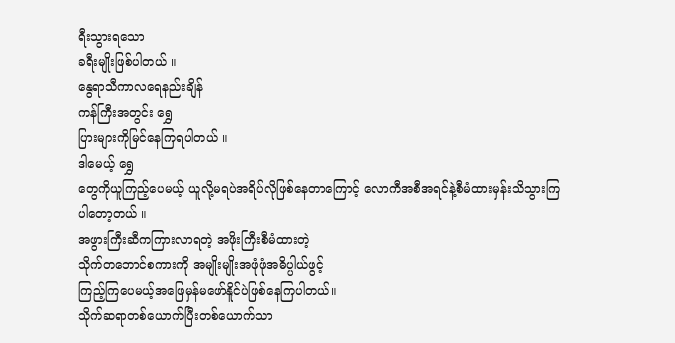ရီးသွားရသော
ခရီးမျိုးဖြစ်ပါတယ် ။
နွေရာသီကာလရေနည်းချိန်
ကန်ကြီးအတွင်း ရွှေ
ပြားများကိုမြင်နေကြရပါတယ် ။
ဒါမေယ့် ရွှေ
တွေကိုယူကြည့်ပေမယ့် ယူလို့မရပဲအရိပ်လိုဖြစ်နေတာကြောင့် လောကီအစီအရင်နဲ့စီမံထားမှန်းသိသွားကြပါတော့တယ် ။
အဖွားကြီးဆီကကြားလာရတဲ့ အဖိုးကြီးစီမံထားတဲ့
သိုက်တဘောင်စကားကို အမျိုးမျိုးအဖုံဖုံအဓိပ္ပါယ်ဖွင့်
ကြည့်ကြပေမယ့်အဖြေမှန်မဖော်နိူင်ပဲဖြစ်နေကြပါတယ်။
သိုက်ဆရာတစ်ယောက်ပြီးတစ်ယောက်သာ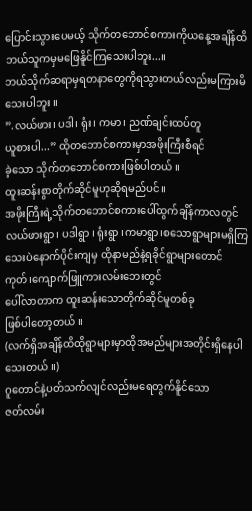ပြောင်းသွားပေမယ့် သိုက်တဘောင်စကားကိုယနေ့အချိန်ထိဘယ်သူကမှမဖြေနိူင်ကြသေးပါဘူး...။
ဘယ်သိုက်ဆရာမှရတနာတွေကိုရသွားတယ်လည်းမကြားမိသေးပါဘူး ။
”.လယ်ဖား၊ ပဒါ၊ ရုံး၊ ကမာ၊ ညဏ်ချင်းထပ်တူ
ယူစားပါ...” ထိုတဘောင်စကားမှာအဖိုးကြီးစီရင်
ခဲ့သော သိုက်တဘောင်စကားဖြစ်ပါတယ် ။
ထူးဆန်းစွာတိုက်ဆိုင်မူဟုဆိုရမည်ပင်။
အဖိုးကြီးရဲ့သိုက်တဘောင်စကားပေါ်ထွက်ချိန်ကာလတွင် လယ်ဖားရွာ၊ ပဒါရွာ ၊ ရုံးရွာ ၊ကမာရွာ၊စသောရွာများမရှိကြသေးပဲနောက်ပိုင်းကျမှ ထိုနာမည်နဲ့ရခိုင်ရွာများတောင်ကုတ်၊ကျောက်ဖြူကားလမ်းဘေးတွင်
ပေါ်လာတာက ထူးဆန်းသောတိုက်ဆိုင်မူတစ်ခု
ဖြစ်ပါတော့တယ် ။
(လက်ရှိအချိန်ထိထိုရွာများမှာထိုအမည်များအတိုင်းရှိနေပါသေးတယ် ။)
ဂူတောင်နဲ့ပတ်သက်လျင်လည်းမရေတွက်နိူင်သော
ဇတ်လမ်း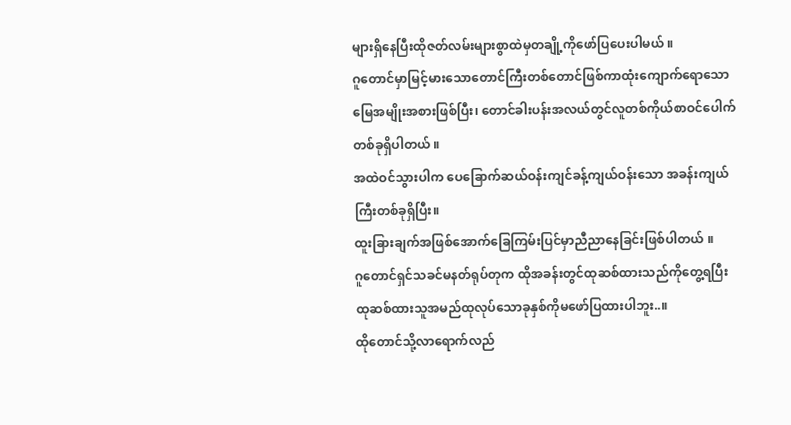များရှိနေပြီးထိုဇတ်လမ်းများစွာထဲမှတချို့ကိုဖော်ပြပေးပါမယ် ။
ဂူတောင်မှာမြင့်မားသောတောင်ကြီးတစ်တောင်ဖြစ်ကာထုံးကျောက်ရောသောမြေအမျိုးအစားဖြစ်ပြီး၊ တောင်ခါးပန်းအလယ်တွင်လူတစ်ကိုယ်စာဝင်ပေါက်တစ်ခုရှိပါတယ် ။
အထဲဝင်သွားပါက ပေခြောက်ဆယ်ဝန်းကျင်ခန့်ကျယ်ဝန်းသော အခန်းကျယ်ကြီးတစ်ခုရှိပြီး။
ထူးခြားချက်အဖြစ်အောက်ခြေကြမ်းပြင်မှာညီညာနေခြင်းဖြစ်ပါတယ် ။
ဂူတောင်ရှင်သခင်မနတ်ရုပ်တုက ထိုအခန်းတွင်ထုဆစ်ထားသည်ကိုတွေ့ရပြီး ထုဆစ်ထားသူအမည်ထုလုပ်သောခုနှစ်ကိုမဖော်ပြထားပါဘူး..။
ထိုတောင်သို့လာရောက်လည်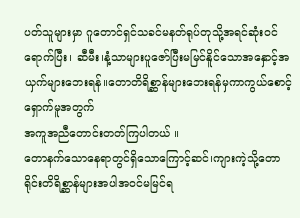ပတ်သူများမှာ ဂူတောင်ရှင်သခင်မနတ်ရုပ်တုသို့အရင်ဆုံးဝင်ရောက်ပြီး၊ ဆီမီး၊နံ့သာများပူဇော်ပြီးမမြင်နိူင်သောအနှောင့်အယှက်များဘေးရန်။တောတိရိစ္ဆာန်များဘေးရန်မှကာကွယ်စောင့်ရှောက်မူအတွက်
အကူအညီတောင်းတတ်ကြပါတယ် ။
တောနက်သောနေရာတွင်ရှိသောကြောင့်ဆင်၊ကျားကဲ့သို့တောရိုင်းတိရိစ္ဆာန်များအပါအဝင်မမြင်ရ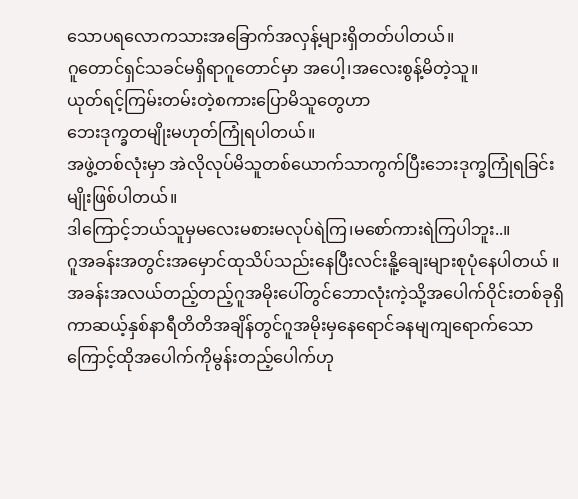သောပရလောကသားအခြောက်အလှန့်များရှိတတ်ပါတယ်။
ဂူတောင်ရှင်သခင်မရှိရာဂူတောင်မှာ အပေါ့၊အလေးစွန့်မိတဲ့သူ။
ယုတ်ရင့်ကြမ်းတမ်းတဲ့စကားပြောမိသူတွေဟာ
ဘေးဒုက္ခတမျိုးမဟုတ်ကြုံရပါတယ်။
အဖွဲ့တစ်လုံးမှာ အဲလိုလုပ်မိသူတစ်ယောက်သာကွက်ပြီးဘေးဒုက္ခကြုံရခြင်းမျိုးဖြစ်ပါတယ်။
ဒါကြောင့်ဘယ်သူမှမလေးမစားမလုပ်ရဲကြ၊မစော်ကားရဲကြပါဘူး..။
ဂူအခန်းအတွင်းအမှောင်ထုသိပ်သည်းနေပြီးလင်းနိူ့ချေးများစုပုံနေပါတယ် ။
အခန်းအလယ်တည့်တည့်ဂူအမိုးပေါ်တွင်ဘောလုံးကဲ့သို့အပေါက်ဝိုင်းတစ်ခုရှိကာဆယ့်နှစ်နာရီတိတိအချိန်တွင်ဂူအမိုးမှနေရောင်ခနမျကျရောက်သောကြောင့်ထိုအပေါက်ကိုမွန်းတည့်ပေါက်ဟု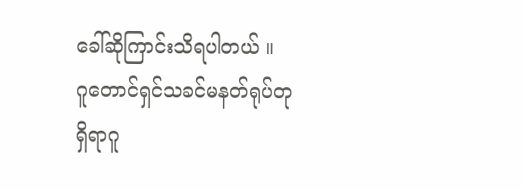ခေါ်ဆိုကြာင်းသိရပါတယ် ။
ဂူတောင်ရှင်သခင်မနတ်ရုပ်တုရှိရာဂူ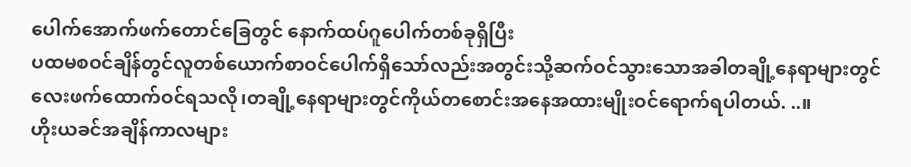ပေါက်အောက်ဖက်တောင်ခြေတွင် နောက်ထပ်ဂူပေါက်တစ်ခုရှိပြီး
ပထမစဝင်ချိန်တွင်လူတစ်ယောက်စာဝင်ပေါက်ရှိသော်လည်းအတွင်းသို့ဆက်ဝင်သွားသောအခါတချို့နေရာများတွင်လေးဖက်ထောက်ဝင်ရသလို၊တချို့နေရာများတွင်ကိုယ်တစောင်းအနေအထားမျိုးဝင်ရောက်ရပါတယ်. ..။
ဟိုးယခင်အချိန်ကာလများ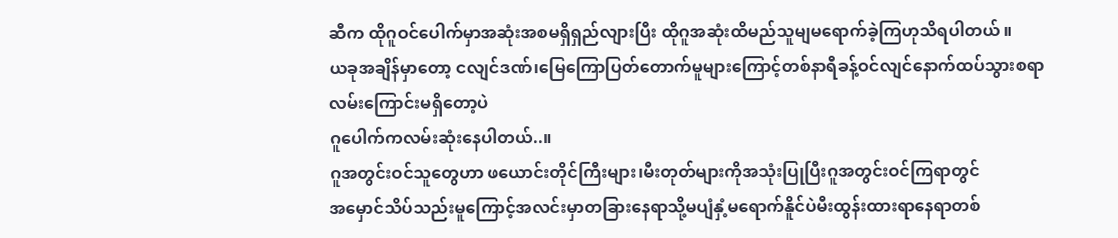ဆီက ထိုဂူဝင်ပေါက်မှာအဆုံးအစမရှိရှည်လျားပြီး ထိုဂူအဆုံးထိမည်သူမျမရောက်ခဲ့ကြဟုသိရပါတယ် ။
ယခုအချိန်မှာတော့ ငလျင်ဒဏ်၊မြေကြောပြတ်တောက်မူများကြောင့်တစ်နာရီခန့်ဝင်လျင်နောက်ထပ်သွားစရာလမ်းကြောင်းမရှိတော့ပဲ
ဂူပေါက်ကလမ်းဆုံးနေပါတယ်..။
ဂူအတွင်းဝင်သူတွေဟာ ဖယောင်းတိုင်ကြီးများ၊မီးတုတ်များကိုအသုံးပြုပြီးဂူအတွင်းဝင်ကြရာတွင်
အမှောင်သိပ်သည်းမူကြောင့်အလင်းမှာတခြားနေရာသို့မပျံနှံ့မရောက်နိူင်ပဲမီးထွန်းထားရာနေရာတစ်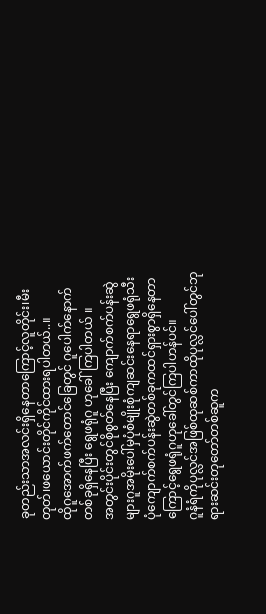ခုတည်းသာအလင်းရှိနေတာကြောင့်လူတိုင်း၊မီးတုတ်၊ဖယောင်းတိုင်ကိုင်ထားရပါတယ်..။
ထိုဂူအောက်ဖက်တောင်ခြေတွင် ဂူပေါက်နောက်တစ်ခုရှိနေပြီး ရွေဖရုံဂူ ဟုခေါ်ကြပါတယ် ။
အတွင်းပိုင်းတွင်စိုစွတ်နေပြီး ကျောက်စက်ပန်းဆွဲများဂူအမိုးပေါ်မှပုံစံမျိုးစုံကျဆင်းနေရာရွေဖရုံသီးပုံကျောက်စက်ပန်းဆွဲတစ်ခုကထင်ရှားစွာရှိနေတာကြောင့်ရွေဖရုံဂူဟုခေါ်တွင်ကြပါဟန်ပင်။
ဂူနံရံကိုပုလ္လင်အဖြစ်ထုဆစ်ကာထိုပုလ္လင်ပေါ်တွင်ဘုရားဆင်းတုတော်တစ်ဆူက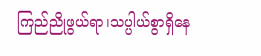ကြည်ညိုဖွယ်ရာ၊သပ္ပါယ်စွာရှိနေ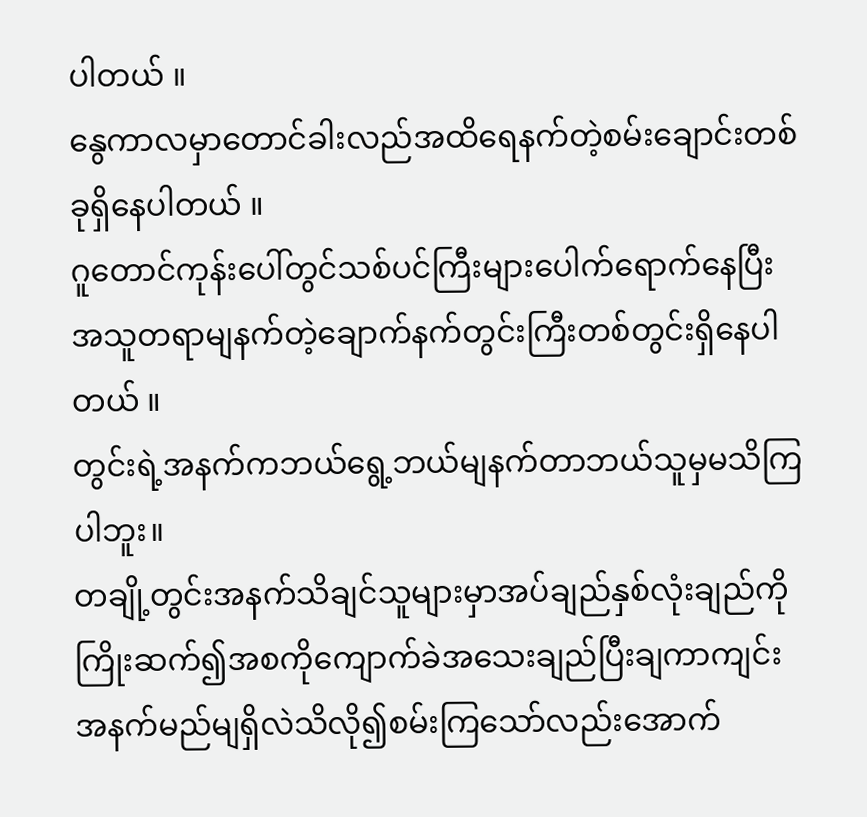ပါတယ် ။
နွေကာလမှာတောင်ခါးလည်အထိရေနက်တဲ့စမ်းချောင်းတစ်ခုရှိနေပါတယ် ။
ဂူတောင်ကုန်းပေါ်တွင်သစ်ပင်ကြီးများပေါက်ရောက်နေပြီးအသူတရာမျနက်တဲ့ချောက်နက်တွင်းကြီးတစ်တွင်းရှိနေပါတယ် ။
တွင်းရဲ့အနက်ကဘယ်ရွေ့ဘယ်မျနက်တာဘယ်သူမှမသိကြပါဘူး။
တချို့တွင်းအနက်သိချင်သူများမှာအပ်ချည်နှစ်လုံးချည်ကိုကြိုးဆက်၍အစကိုကျောက်ခဲအသေးချည်ပြီးချကာကျင်းအနက်မည်မျရှိလဲသိလို၍စမ်းကြသော်လည်းအောက်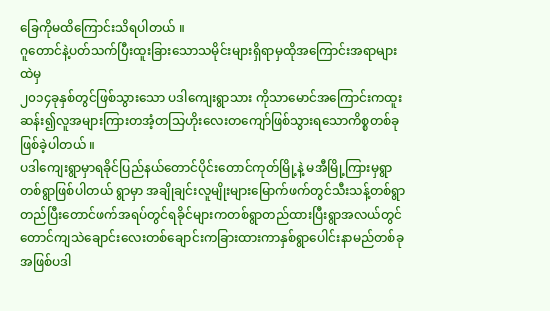ခြေကိုမထိကြောင်းသိရပါတယ် ။
ဂူတောင်နဲ့ပတ်သက်ပြီးထူးခြားသောသမိုင်းများရှိရာမှထိုအကြောင်းအရာများထဲမှ
၂၀၁၄ခုနှစ်တွင်ဖြစ်သွားသော ပဒါကျေးရွာသား ကိုသာမောင်အကြောင်းကထူးဆန်း၍လူအများကြားတအံ့တသြဟိုးလေးတကျော်ဖြစ်သွားရသောကိစ္စတစ်ခုဖြစ်ခဲ့ပါတယ် ။
ပဒါကျေးရွာမှာရခိုင်ပြည်နယ်တောင်ပိုင်းတောင်ကုတ်မြို့နဲ့ မအီမြို့ကြားမှရွာတစ်ရွာဖြစ်ပါတယ် ရွာမှာ အချိုချင်းလူမျိုးများမြောက်ဖက်တွင်သီးသန့်တစ်ရွာတည်ပြီးတောင်ဖက်အရပ်တွင်ရခိုင်များကတစ်ရွာတည်ထားပြီးရွာအလယ်တွင်တောင်ကျသဲချောင်းလေးတစ်ချောင်းကခြားထားကာနှစ်ရွာပေါင်းနာမည်တစ်ခုအဖြစ်ပဒါ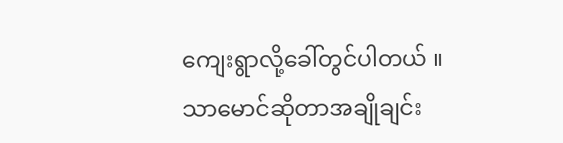ကျေးရွာလို့ခေါ်တွင်ပါတယ် ။
သာမောင်ဆိုတာအချိုချင်း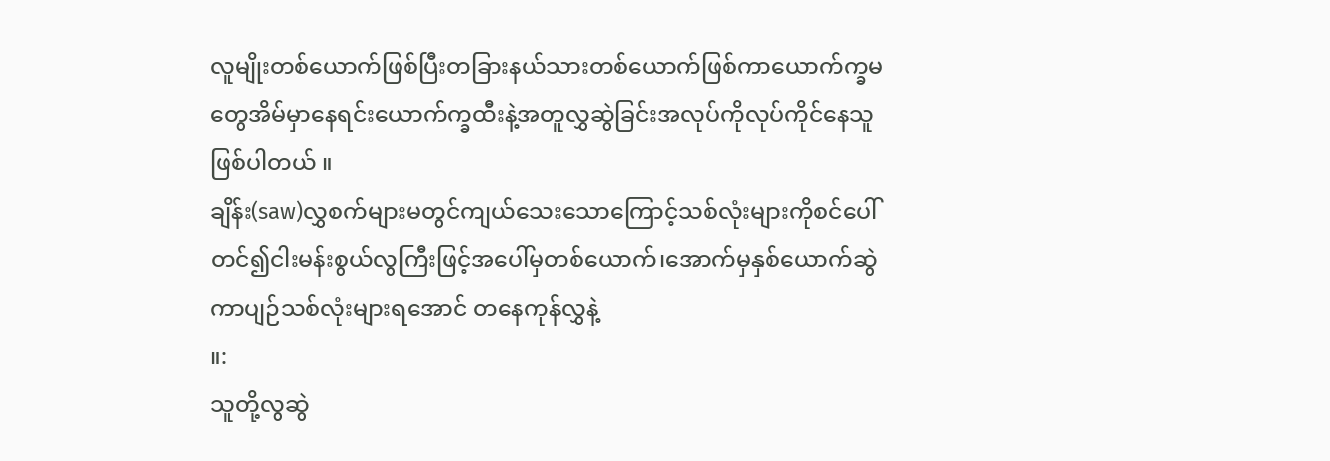လူမျိုးတစ်ယောက်ဖြစ်ပြီးတခြားနယ်သားတစ်ယောက်ဖြစ်ကာယောက်က္ခမတွေအိမ်မှာနေရင်းယောက်က္ခထီးနဲ့အတူလွှဆွဲခြင်းအလုပ်ကိုလုပ်ကိုင်နေသူဖြစ်ပါတယ် ။
ချိန်း(saw)လွှစက်များမတွင်ကျယ်သေးသောကြောင့်သစ်လုံးများကိုစင်ပေါ်တင်၍ငါးမန်းစွယ်လွကြီးဖြင့်အပေါ်မှတစ်ယောက်၊အောက်မှနှစ်ယောက်ဆွဲကာပျဉ်သစ်လုံးများရအောင် တနေကုန်လွှနဲ့
။:
သူတို့လွဆွဲ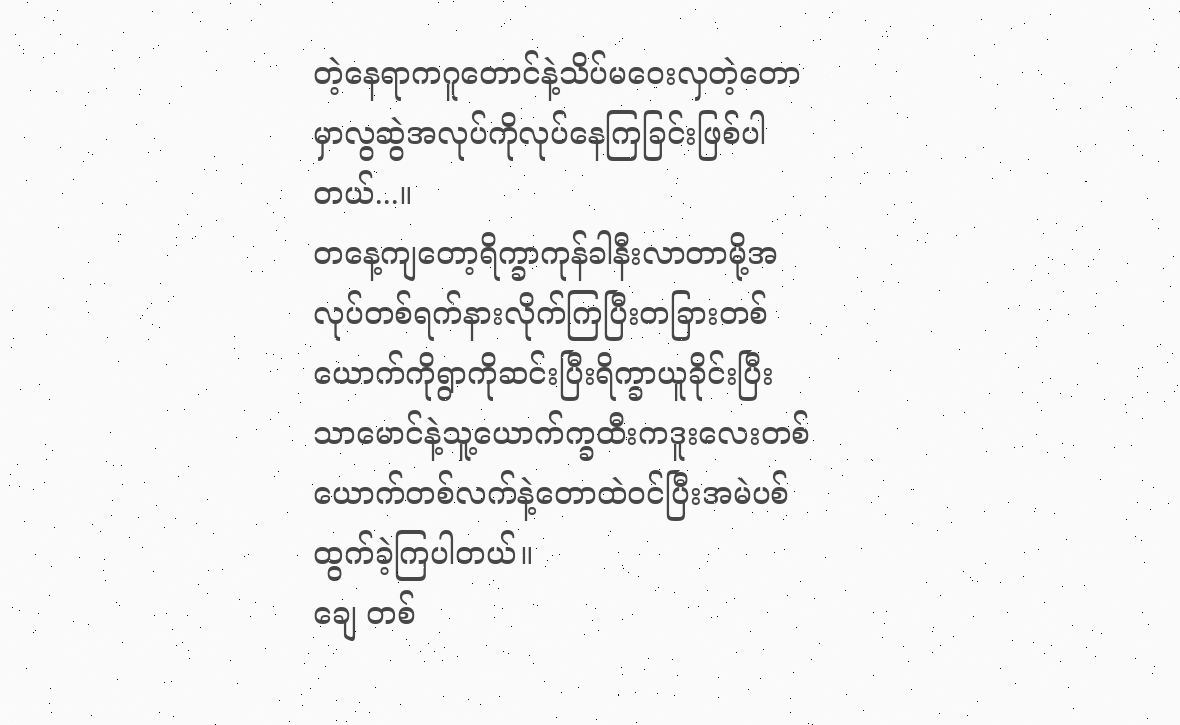တဲ့နေရာကဂူတောင်နဲ့သိပ်မဝေးလှတဲ့တောမှာလွဆွဲအလုပ်ကိုလုပ်နေကြခြင်းဖြစ်ပါတယ်...။
တနေ့ကျတော့ရိက္ခာကုန်ခါနီးလာတာမို့အလုပ်တစ်ရက်နားလိုက်ကြပြီးတခြားတစ်ယောက်ကိုရွာကိုဆင်းပြီးရိက္ခာယူခိုင်းပြီးသာမောင်နဲ့သူ့ယောက်က္ခထီးကဒူးလေးတစ်ယောက်တစ်လက်နဲ့တောထဲဝင်ပြီးအမဲပစ်ထွက်ခဲ့ကြပါတယ်။
ချေ တစ်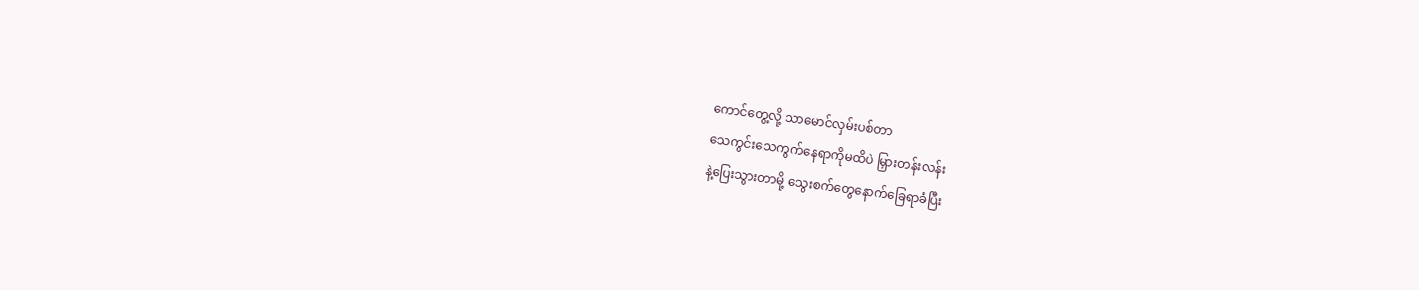ကောင်တွေ့လို့ သာမောင်လှမ်းပစ်တာ
သေကွင်းသေကွက်နေရာကိုမထိပဲ မြှားတန်းလန်း
နဲ့ပြေးသွားတာမို့ သွေးစက်တွေနောက်ခြေရာခံပြီး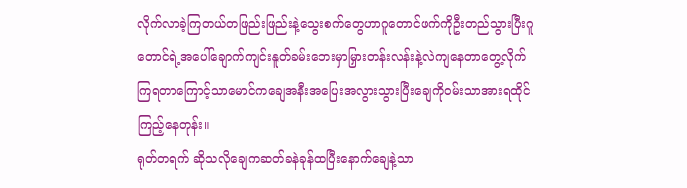လိုက်လာခဲ့ကြတယ်တဖြည်းဖြည်းနဲ့သွေးစက်တွေဟာဂူတောင်ဖက်ကိုဦးတည်သွားပြီးဂူတောင်ရဲ့အပေါ်ချောက်ကျင်းနူတ်ခမ်းဘေးမှာမြှားတန်းလန်းနဲ့လဲကျနေတာတွေ့လိုက်ကြရတာကြောင့်သာမောင်ကချေအနီးအပြေးအလွားသွားပြီးချေကိုဝမ်းသာအားရထိုင်ကြည့်နေတုန်း။
ရုတ်တရက် ဆိုသလိုချေကဆတ်ခနဲခုန်ထပြီးနောက်ချေနဲ့သာ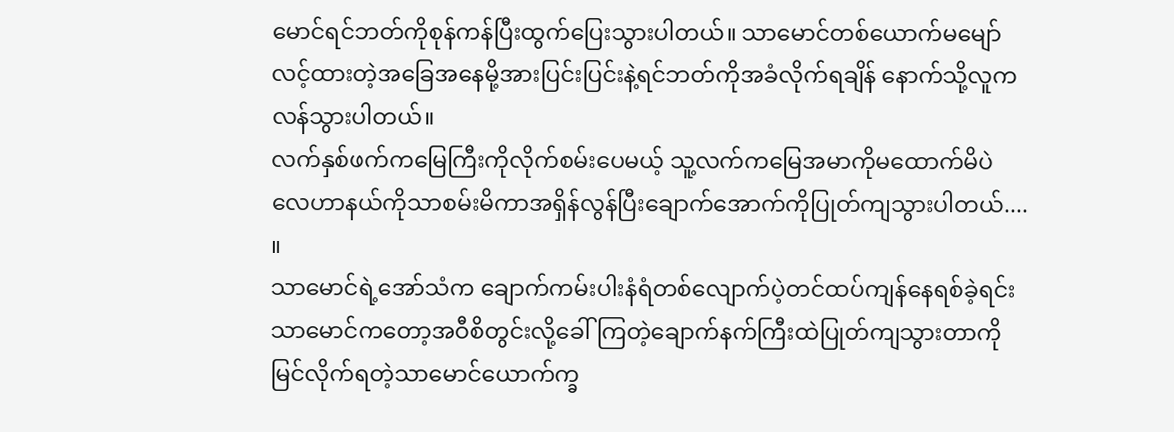မောင်ရင်ဘတ်ကိုစုန်ကန်ပြီးထွက်ပြေးသွားပါတယ်။ သာမောင်တစ်ယောက်မမျော်လင့်ထားတဲ့အခြေအနေမို့အားပြင်းပြင်းနဲ့ရင်ဘတ်ကိုအခံလိုက်ရချိန် နောက်သို့လူကလန်သွားပါတယ်။
လက်နှစ်ဖက်ကမြေကြီးကိုလိုက်စမ်းပေမယ့် သူ့လက်ကမြေအမာကိုမထောက်မိပဲ လေဟာနယ်ကိုသာစမ်းမိကာအရှိန်လွန်ပြီးချောက်အောက်ကိုပြုတ်ကျသွားပါတယ်.... ။
သာမောင်ရဲ့အော်သံက ချောက်ကမ်းပါးနံရံတစ်လျောက်ပဲ့တင်ထပ်ကျန်နေရစ်ခဲ့ရင်းသာမောင်ကတော့အဝီစိတွင်းလို့ခေါ်ကြတဲ့ချောက်နက်ကြီးထဲပြုတ်ကျသွားတာကိုမြင်လိုက်ရတဲ့သာမောင်ယောက်က္ခ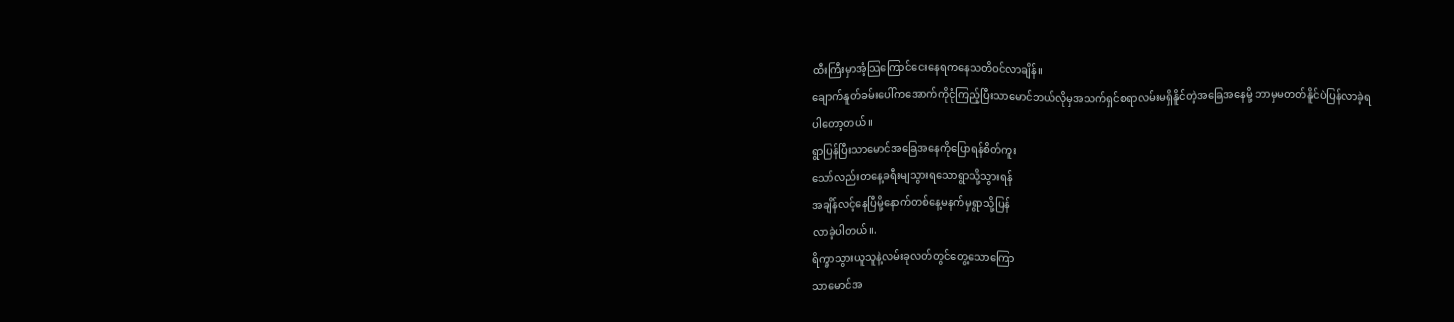ထီးကြီးမှာအံ့သြကြောင်ငေးနေရကနေသတိဝင်လာချိန်။
ချောက်နူတ်ခမ်းပေါ်ကအောက်ကိုငုံကြည့်ပြီးသာမောင်ဘယ်လိုမှအသက်ရှင်စရာလမ်းမရှိနိူင်တဲ့အခြေအနေမို့ ဘာမှမတတ်နိူင်ပဲပြန်လာခဲ့ရ
ပါတော့တယ် ။
ရွာပြန်ပြီးသာမောင်အခြေအနေကိုပြောရန်စိတ်ကူး
သော်လည်းတနေ့ခရီးမျသွားရသောရွာသို့သွားရန်
အချိန်လင့်နေပြီမို့နောက်တစ်နေ့မနက်မှရွာသို့ပြန်
လာခဲ့ပါတယ်။.
ရိက္ခာသွားယူသူနဲ့လမ်းခုလတ်တွင်တွေ့သောကြော
သာမောင်အ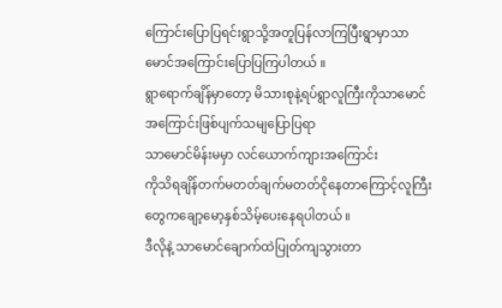ကြောင်းပြောပြရင်းရွာသို့အတူပြန်လာကြပြီးရွာမှာသာမောင်အကြောင်းပြောပြကြပါတယ် ။
ရွာရောက်ချိန်မှာတော့ မိသားစုနဲ့ရပ်ရွာလူကြီးကိုသာမောင် အကြောင်းဖြစ်ပျက်သမျပြောပြရာ
သာမောင်မိန်းမမှာ လင်ယောက်ကျားအကြောင်း
ကိုသိရချိန်တက်မတတ်ချက်မတတ်ငိုနေတာကြောင့်လူကြီးတွေကချော့မော့နှစ်သိမ့်ပေးနေရပါတယ် ။
ဒီလိုနဲ့ သာမောင်ချောက်ထဲပြုတ်ကျသွားတာ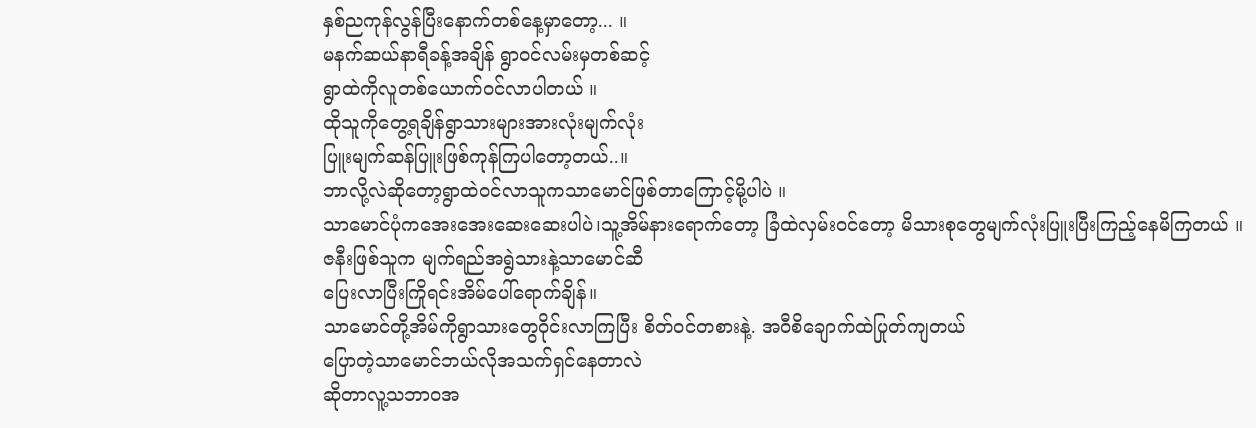နှစ်ညကုန်လွန်ပြီးနောက်တစ်နေ့မှာတော့... ။
မနက်ဆယ်နာရီခန့်အချိန် ရွာဝင်လမ်းမှတစ်ဆင့်
ရွာထဲကိုလူတစ်ယောက်ဝင်လာပါတယ် ။
ထိုသူကိုတွေ့ရချိန်ရွာသားများအားလုံးမျက်လုံး
ပြူးမျက်ဆန်ပြူးဖြစ်ကုန်ကြပါတော့တယ်..။
ဘာလို့လဲဆိုတော့ရွာထဲဝင်လာသူကသာမောင်ဖြစ်တာကြောင့်မို့ပါပဲ ။
သာမောင်ပုံကအေးအေးဆေးဆေးပါပဲ၊သူ့အိမ်နားရောက်တော့ ခြံထဲလှမ်းဝင်တော့ မိသားစုတွေမျက်လုံးပြူးပြီးကြည့်နေမိကြတယ် ။
ဇနီးဖြစ်သူက မျက်ရည်အရွဲသားနဲ့သာမောင်ဆီ
ပြေးလာပြီးကြိုရင်းအိမ်ပေါ်ရောက်ချိန်။
သာမောင်တို့အိမ်ကိုရွာသားတွေဝိုင်းလာကြပြီး စိတ်ဝင်တစားနဲ့. အဝီစိချောက်ထဲပြုတ်ကျတယ်
ပြောတဲ့သာမောင်ဘယ်လိုအသက်ရှင်နေတာလဲ
ဆိုတာလူ့သဘာဝအ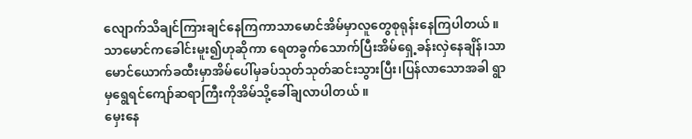လျောက်သိချင်ကြားချင်နေကြကာသာမောင်အိမ်မှာလူတွေစုရုန်းနေကြပါတယ် ။
သာမောင်ကခေါင်းမူး၍ဟုဆိုကာ ရေတခွက်သောက်ပြီးအိမ်ရှေ့ခန်းလှဲနေချိန်၊သာမောင်ယောက်ခထီးမှာအိမ်ပေါ်မှခပ်သုတ်သုတ်ဆင်းသွားပြီး၊ပြန်လာသောအခါ ရွာမှရွေရင်ကျော်ဆရာကြီးကိုအိမ်သို့ခေါ်ချလာပါတယ် ။
မှေးနေ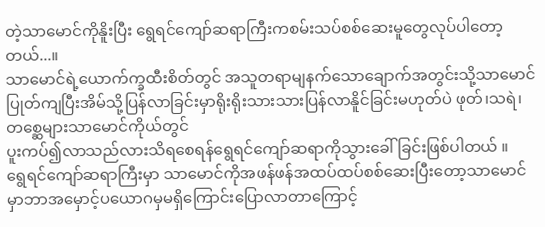တဲ့သာမောင်ကိုနိူးပြီး ရွေရင်ကျော်ဆရာကြီးကစမ်းသပ်စစ်ဆေးမူတွေလုပ်ပါတော့တယ်...။
သာမောင်ရဲ့ယောက်က္ခထီးစိတ်တွင် အသူတရာမျနက်သောချောက်အတွင်းသို့သာမောင်ပြုတ်ကျပြီးအိမ်သို့ပြန်လာခြင်းမှာရိုးရိုးသားသားပြန်လာနိူင်ခြင်းမဟုတ်ပဲ ဖုတ်၊သရဲ၊တစ္ဆေများသာမောင်ကိုယ်တွင်
ပူးကပ်၍လာသည်လားသိရစေရန်ရွေရင်ကျော်ဆရာကိုသွားခေါ်ခြင်းဖြစ်ပါတယ် ။
ရွေရင်ကျော်ဆရာကြီးမှာ သာမောင်ကိုအဖန်ဖန်အထပ်ထပ်စစ်ဆေးပြီးတော့သာမောင်မှာဘာအမှောင့်ပယောဂမှမရှိကြောင်းပြောလာတာကြောင့်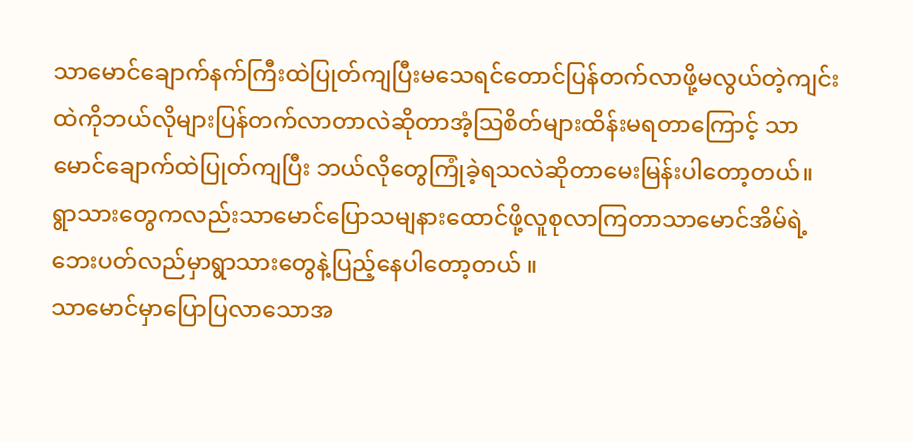သာမောင်ချောက်နက်ကြီးထဲပြုတ်ကျပြီးမသေရင်တောင်ပြန်တက်လာဖို့မလွယ်တဲ့ကျင်းထဲကိုဘယ်လိုများပြန်တက်လာတာလဲဆိုတာအံ့သြစိတ်များထိန်းမရတာကြောင့် သာမောင်ချောက်ထဲပြုတ်ကျပြီး ဘယ်လိုတွေကြုံခဲ့ရသလဲဆိုတာမေးမြန်းပါတော့တယ်။ ရွာသားတွေကလည်းသာမောင်ပြောသမျနားထောင်ဖို့လူစုလာကြတာသာမောင်အိမ်ရဲ့ ဘေးပတ်လည်မှာရွာသားတွေနဲ့ပြည့်နေပါတော့တယ် ။
သာမောင်မှာပြောပြလာသောအ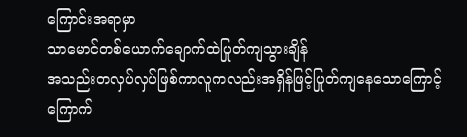ကြောင်းအရာမှာ
သာမောင်တစ်ယောက်ချောက်ထဲပြုတ်ကျသွားချိန်
အသည်းတလှပ်လှပ်ဖြစ်ကာလူကလည်းအရှိန်ဖြင့်ပြုတ်ကျနေသောကြောင့်ကြောက်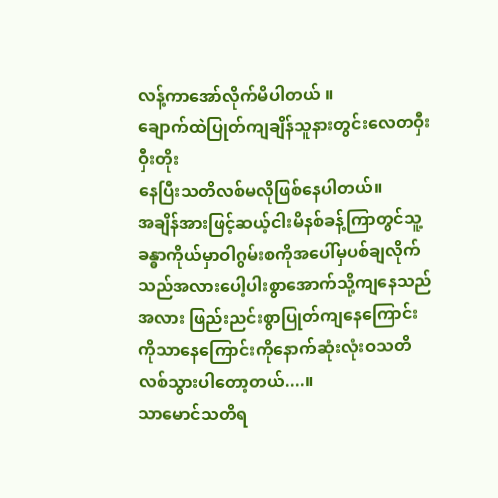လန့်ကာအော်လိုက်မိပါတယ် ။
ချောက်ထဲပြုတ်ကျချိန်သူနားတွင်းလေတဝှီးဝှီးတိုး
နေပြီးသတိလစ်မလိုဖြစ်နေပါတယ်။
အချိန်အားဖြင့်ဆယ့်ငါးမိနစ်ခန့်ကြာတွင်သူ့ခန္ဓာကိုယ်မှာဝါဂွမ်းစကိုအပေါ်မှပစ်ချလိုက်သည်အလားပေါ့ပါးစွာအောက်သို့ကျနေသည်အလား ဖြည်းညင်းစွာပြုတ်ကျနေကြောင်းကိုသာနေကြောင်းကိုနောက်ဆုံးလုံးဝသတိလစ်သွားပါတော့တယ်....။
သာမောင်သတိရ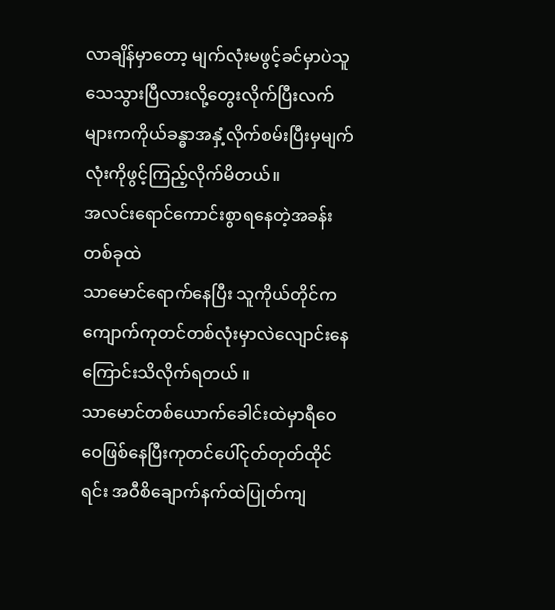လာချိန်မှာတော့ မျက်လုံးမဖွင့်ခင်မှာပဲသူသေသွားပြီလားလို့တွေးလိုက်ပြီးလက်များကကိုယ်ခန္ဓာအနှံ့လိုက်စမ်းပြီးမှမျက်လုံးကိုဖွင့်ကြည့်လိုက်မိတယ်။
အလင်းရောင်ကောင်းစွာရနေတဲ့အခန်းတစ်ခုထဲ
သာမောင်ရောက်နေပြီး သူကိုယ်တိုင်ကကျောက်ကုတင်တစ်လုံးမှာလဲလျောင်းနေကြောင်းသိလိုက်ရတယ် ။
သာမောင်တစ်ယောက်ခေါင်းထဲမှာရီဝေဝေဖြစ်နေပြီးကုတင်ပေါ်ငုတ်တုတ်ထိုင်ရင်း အဝီစိချောက်နက်ထဲပြုတ်ကျ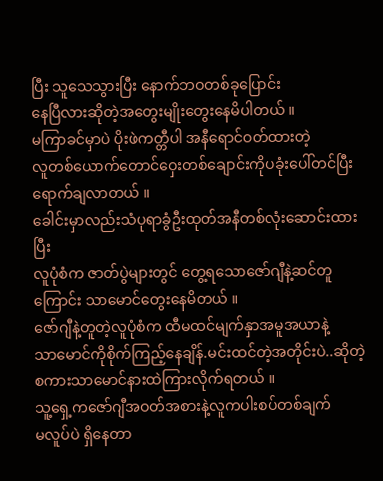ပြီး သူသေသွားပြီး နောက်ဘဝတစ်ခုပြောင်း
နေပြီလားဆိုတဲ့အတွေးမျိုးတွေးနေမိပါတယ် ။
မကြာခင်မှာပဲ ပိုးဖဲကတ္တီပါ အနီရောင်ဝတ်ထားတဲ့
လူတစ်ယောက်တောင်ဝှေးတစ်ချောင်းကိုပခုံးပေါ်တင်ပြီးရောက်ချလာတယ် ။
ခေါင်းမှာလည်းသံပုရာခွံဦးထုတ်အနီတစ်လုံးဆောင်းထားပြီး
လူပုံစံက ဇာတ်ပွဲများတွင် တွေ့ရသောဇော်ဂျီနဲ့ဆင်တူကြောင်း သာမောင်တွေးနေမိတယ် ။
ဇော်ဂျီနဲ့တူတဲ့လူပုံစံက ထီမထင်မျက်နှာအမူအယာနဲ့
သာမောင်ကိုစိုက်ကြည့်နေချိန်.မင်းထင်တဲ့အတိုင်းပဲ..ဆိုတဲ့စကားသာမောင်နားထဲကြားလိုက်ရတယ် ။
သူ့ရှေ့ကဇော်ဂျီအဝတ်အစားနဲ့လူကပါးစပ်တစ်ချက်
မလူပ်ပဲ ရှိနေတာ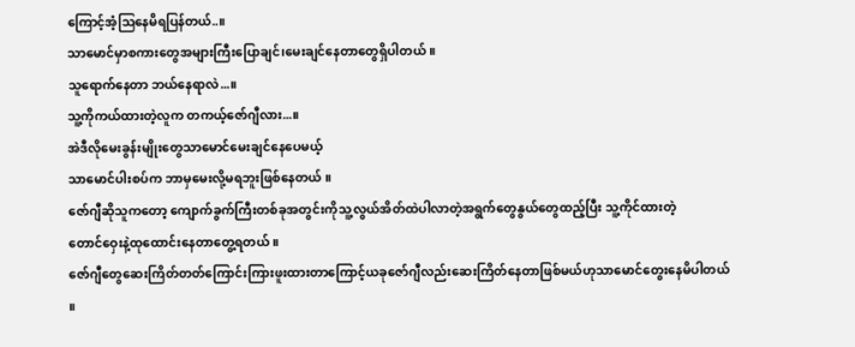ကြောင့်အံ့သြနေမိရပြန်တယ်..။
သာမောင်မှာစကားတွေအများကြီးပြောချင်၊မေးချင်နေတာတွေရှိပါတယ် ။
သူရောက်နေတာ ဘယ်နေရာလဲ...။
သူ့ကိုကယ်ထားတဲ့လူက တကယ့်ဇော်ဂျီလား...။
အဲဒီလိုမေးခွန်းမျိုးတွေသာမောင်မေးချင်နေပေမယ့်
သာမောင်ပါးစပ်က ဘာမှမေးလို့မရဘူးဖြစ်နေတယ် ။
ဇော်ဂျီဆိုသူကတော့ ကျောက်ခွက်ကြီးတစ်ခုအတွင်းကိုသူ့လွယ်အိတ်ထဲပါလာတဲ့အရွက်တွေနွယ်တွေထည့်ပြီး သူ့ကိုင်ထားတဲ့
တောင်ဝှေးနဲ့ထုထောင်းနေတာတွေ့ရတယ် ။
ဇော်ဂျီတွေဆေးကြိတ်တတ်ကြောင်းကြားဖူးထားတာကြောင့်ယခုဇော်ဂျီလည်းဆေးကြိတ်နေတာဖြစ်မယ်ဟုသာမောင်တွေးနေမိပါတယ် ။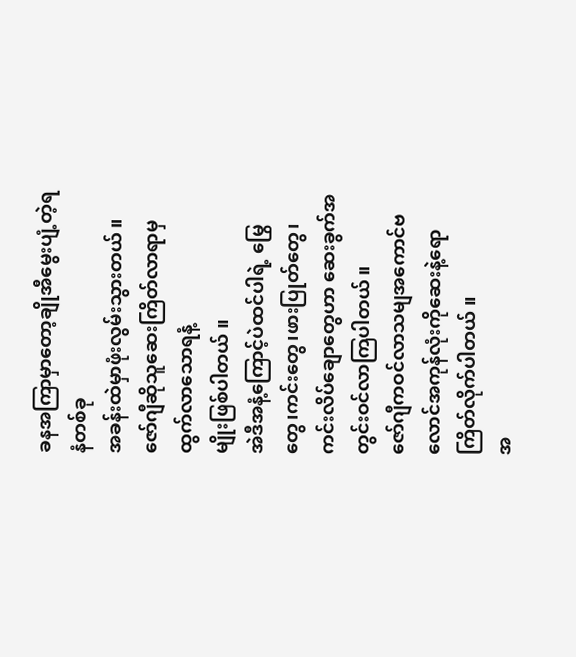ခနအကြာမှာတော့ချိုအီမွေးပျံ့တဲ့ရနံတစ်ခု
အခန်းထဲမှာဖုံးလွမ်းသွားတယ် ။
ဇော်ဂျီဆိုသူဆေးကြိတ်လာရာမှထွက်လာသောရနံ့
မျိုးဖြစ်ပါတယ် ။
အဲဒီအနံ့ကြောင့်ပဲထင်ပါရဲ့ မြွေတွေ၊ကင်းတွေ၊ဖားပြုတ်တွေ၊ကင်းလိပ်ချောတွေဟာ ဆေးခွက်အတွင်းဝင်လာကြပါတယ် ။
ဇော်ဂျီကဝင်လာသမျအကောင်ဗလောင်အကုန်လုံးကိုဆေးနဲ့ရောကြိတ်လိုက်ပါတယ် ။
အ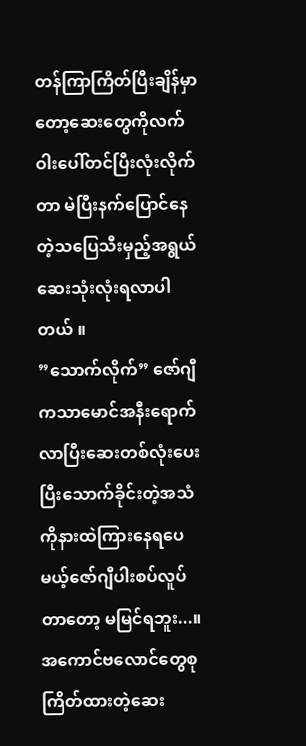တန်ကြာကြိတ်ပြီးချိန်မှာတော့ဆေးတွေကိုလက်ဝါးပေါ်တင်ပြီးလုံးလိုက်တာ မဲပြီးနက်ပြောင်နေတဲ့သပြေသီးမှည့်အရွယ်ဆေးသုံးလုံးရလာပါတယ် ။
”သောက်လိုက်” ဇော်ဂျီကသာမောင်အနီးရောက်လာပြီးဆေးတစ်လုံးပေးပြီးသောက်ခိုင်းတဲ့အသံကိုနားထဲကြားနေရပေမယ့်ဇော်ဂျီပါးစပ်လူပ်တာတော့ မမြင်ရဘူး...။
အကောင်ဗလောင်တွေစုကြိတ်ထားတဲ့ဆေး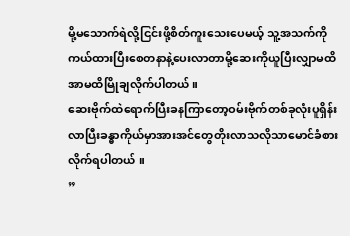မို့မသောက်ရဲလို့ငြင်းဖို့စိတ်ကူးသေးပေမယ့် သူ့အသက်ကိုကယ်ထားပြီးစေတနာနဲ့ပေးလာတာမို့ဆေးကိုယူပြီးလျှာမထိအာမထိမြိုချလိုက်ပါတယ် ။
ဆေးဗိုက်ထဲရောက်ပြီးခနကြာတော့ဝမ်းဗိုက်တစ်ခုလုံးပူရှိန်းလာပြီးခန္ဓာကိုယ်မှာအားအင်တွေတိုးလာသလိုသာမောင်ခံစားလိုက်ရပါတယ် ။
”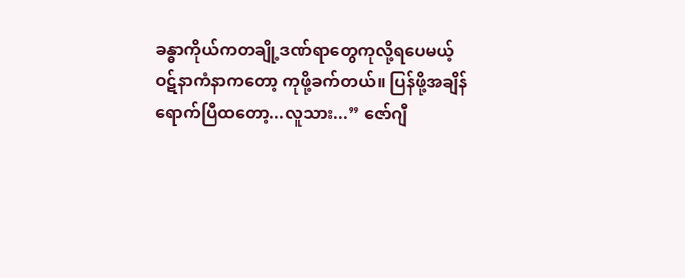ခန္ဓာကိုယ်ကတချို့ဒဏ်ရာတွေကုလို့ရပေမယ့်
ဝဋ်နာကံနာကတော့ ကုဖို့ခက်တယ်။ ပြန်ဖို့အချိန်
ရောက်ပြီထတော့...လူသား...” ဇော်ဂျီ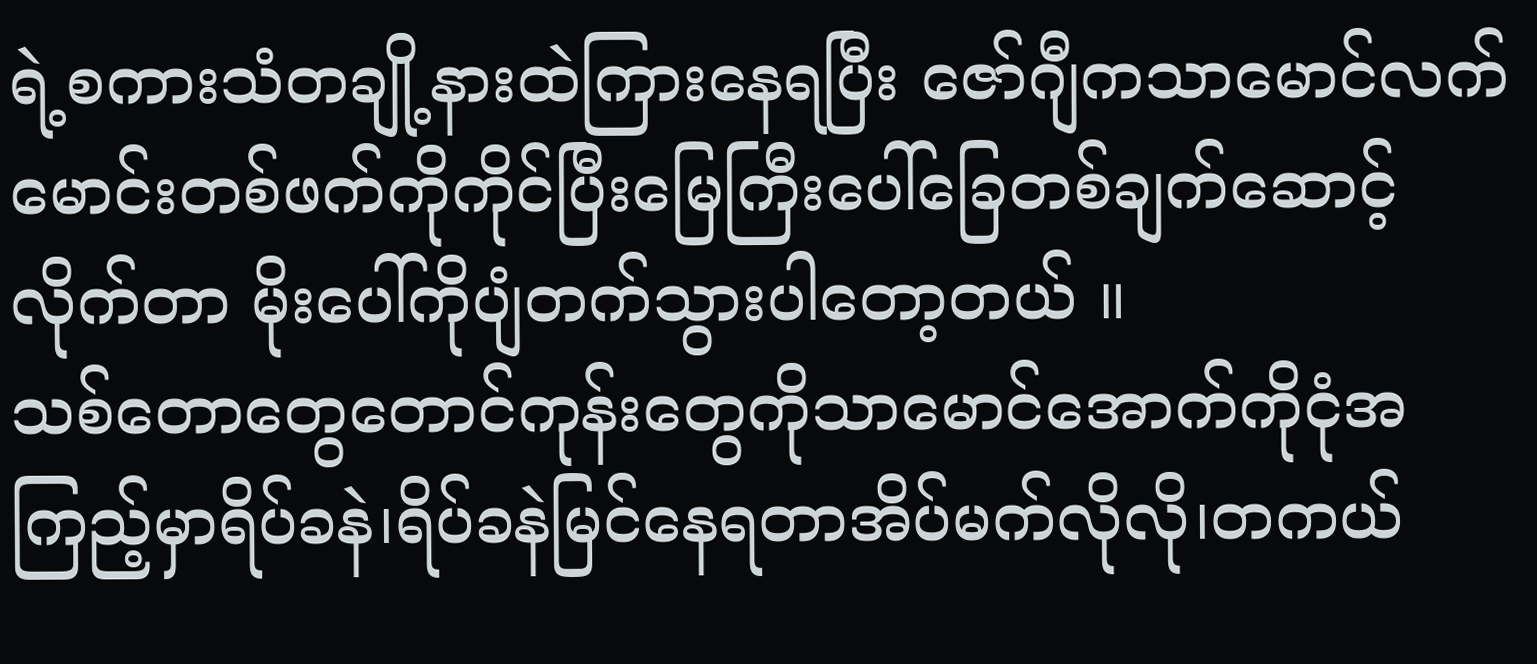ရဲ့စကားသံတချို့နားထဲကြားနေရပြီး ဇော်ဂျီကသာမောင်လက်မောင်းတစ်ဖက်ကိုကိုင်ပြီးမြေကြီးပေါ်ခြေတစ်ချက်ဆောင့်လိုက်တာ မိုးပေါ်ကိုပျံတက်သွားပါတော့တယ် ။
သစ်တောတွေတောင်ကုန်းတွေကိုသာမောင်အောက်ကိုငုံအကြည့်မှာရိပ်ခနဲ၊ရိပ်ခနဲမြင်နေရတာအိပ်မက်လိုလို၊တကယ်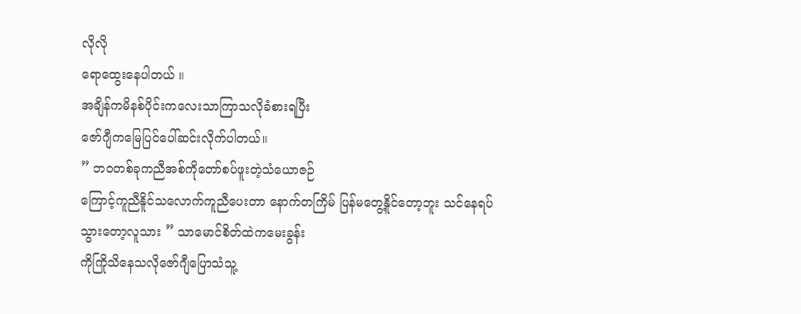လိုလို
ရောထွေးနေပါတယ် ။
အချိန်ကမိနစ်ပိုင်းကလေးသာကြာသလိုခံစားရပြီး
ဇော်ဂျီကမြေပြင်ပေါ်ဆင်းလိုက်ပါတယ်။
” ဘဝတစ်ခုကညီအစ်ကိုတော်စပ်ဖူးတဲ့သံယောဇဉ်
ကြောင့်ကူညီနိူင်သလောက်ကူညီပေးတာ နောက်တကြိမ် ပြန်မတွေ့နိူင်တော့ဘူး သင်နေရပ်
သွားတော့လူသား ” သာမောင်စိတ်ထဲကမေးခွန်း
ကိုကြိုသိနေသလိုဇော်ဂျီပြောသံသူ့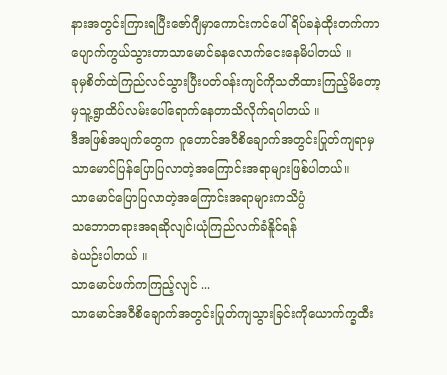နားအတွင်းကြားရပြီးဇော်ဂျီမှာကောင်းကင်ပေါ်ရိပ်ခနဲထိုးတက်ကာပျောက်ကွယ်သွားတာသာမောင်ခနလောက်ငေးနေမိပါတယ် ။
ခုမှစိတ်ထဲကြည်လင်သွားပြီးပတ်ဝန်းကျင်ကိုသတိထားကြည့်မိတော့မှသူ့ရွာထိပ်လမ်းပေါ်ရောက်နေတာသိလိုက်ရပါတယ် ။
ဒီအဖြစ်အပျက်တွေက ဂူတောင်အဝီစိချောက်အတွင်းပြုတ်ကျရာမှသာမောင်ပြန်ပြောပြလာတဲ့အကြောင်းအရာများဖြစ်ပါတယ်။
သာမောင်ပြောပြလာတဲ့အကြောင်းအရာများကသိပ္ပံ
သဘောတရားအရဆိုလျင်၊ယုံကြည်လက်ခံနိူင်ရန်
ခဲယဉ်းပါတယ် ။
သာမောင်ဖက်ကကြည့်လျင် ...
သာမောင်အဝီစိချောက်အတွင်းပြုတ်ကျသွားခြင်းကိုယောက်က္ခထီး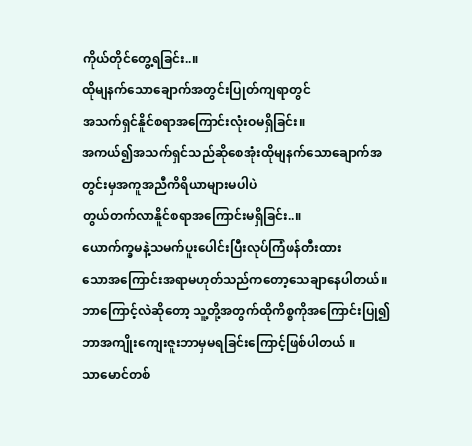ကိုယ်တိုင်တွေ့ရခြင်း..။
ထိုမျနက်သောချောက်အတွင်းပြုတ်ကျရာတွင်
အသက်ရှင်နိူင်စရာအကြောင်းလုံးဝမရှိခြင်း။
အကယ်၍အသက်ရှင်သည်ဆိုစေအုံးထိုမျနက်သောချောက်အတွင်းမှအကူအညီကိရိယာများမပါပဲ
တွယ်တက်လာနိူင်စရာအကြောင်းမရှိခြင်း..။
ယောက်က္ခမနဲ့သမက်ပူးပေါင်းပြီးလုပ်ကြံဖန်တီးထား
သောအကြောင်းအရာမဟုတ်သည်ကတော့သေချာနေပါတယ်။
ဘာကြောင့်လဲဆိုတော့ သူ့တို့အတွက်ထိုကိစ္စကိုအကြောင်းပြု၍ဘာအကျိုးကျေးဇူးဘာမှမရခြင်းကြောင့်ဖြစ်ပါတယ် ။
သာမောင်တစ်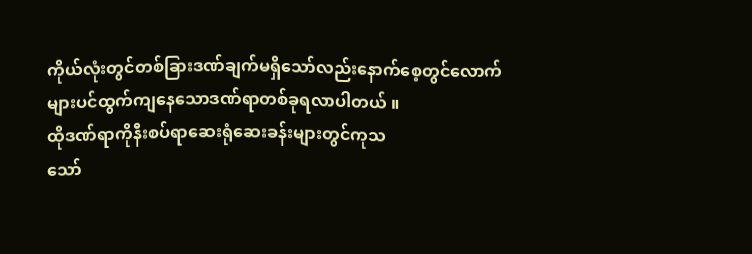ကိုယ်လုံးတွင်တစ်ခြားဒဏ်ချက်မရှိသော်လည်းနောက်စေ့တွင်လောက်များပင်ထွက်ကျနေသောဒဏ်ရာတစ်ခုရလာပါတယ် ။
ထိုဒဏ်ရာကိုနီးစပ်ရာဆေးရုံဆေးခန်းများတွင်ကုသ
သော်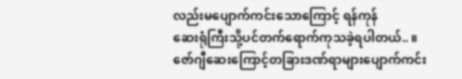လည်းမပျောက်ကင်းသောကြောင့် ရန်ကုန်
ဆေးရုံကြီးသို့ပင်တက်ရောက်ကုသခဲ့ရပါတယ်.. ။
ဇော်ဂျီဆေးကြောင့်တခြားဒဏ်ရာများပျောက်ကင်း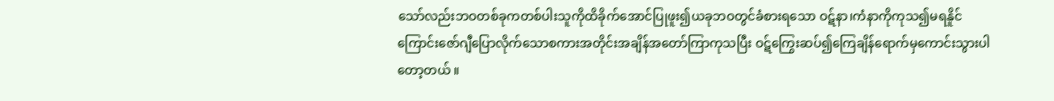သော်လည်းဘဝတစ်ခုကတစ်ပါးသူကိုထိခိုက်အောင်ပြုဖူး၍ယခုဘဝတွင်ခံစားရသော ဝဋ်နာ၊ကံနာကိုကုသ၍မရနိူင်ကြောင်းဇော်ဂျီပြောလိုက်သောစကားအတိုင်းအချိန်အတော်ကြာကုသပြီး ဝဋ်ကြွေးဆပ်၍ကြေချိန်ရောက်မှကောင်းသွားပါတော့တယ် ။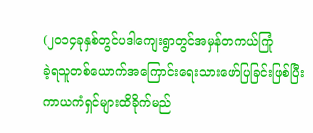(၂၀၁၄ခုနှစ်တွင်ပဒါကျေးရွာတွင်အမှန်တကယ်ကြုံ
ခဲ့ရသူတစ်ယောက်အကြောင်းရေးသားဖော်ပြခြင်းဖြစ်ပြီးကာယကံရှင်များထိခိုက်မည်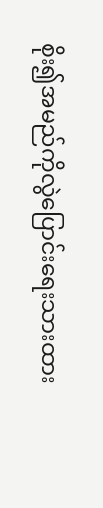စိုး၍အမည်ကိုလွဲပြောင်းရေးသားထား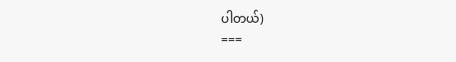ပါတယ်)
===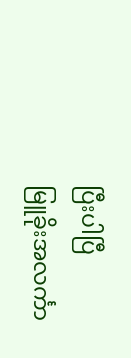ပြီးပါပြီ
မြူခိုးအလင်္ကာ